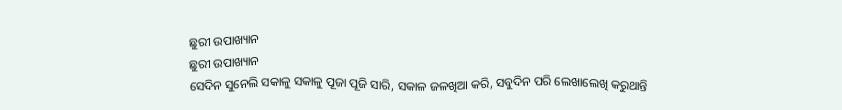ଛୁରୀ ଉପାଖ୍ୟାନ
ଛୁରୀ ଉପାଖ୍ୟାନ
ସେଦିନ ସୁନେଲି ସକାଳୁ ସକାଳୁ ପୂଜା ପୂଜି ସାରି, ସକାଳ ଜଳଖିଆ କରି, ସବୁଦିନ ପରି ଲେଖାଲେଖି କରୁଥାନ୍ତି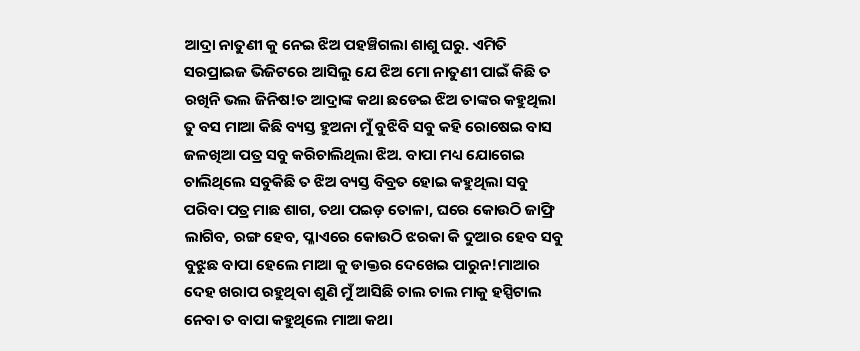ଆଦ୍ରା ନାତୁଣୀ କୁ ନେଇ ଝିଅ ପହଞ୍ଚିଗଲା ଶାଶୁ ଘରୁ. ଏମିତି ସରପ୍ରାଇଜ ଭିଜିଟରେ ଆସିଲୁ ଯେ ଝିଅ ମୋ ନାତୁଣୀ ପାଇଁ କିଛି ତ ରଖିନି ଭଲ ଜିନିଷ!ତ ଆଦ୍ରାଙ୍କ କଥା ଛଡେଇ ଝିଅ ତାଙ୍କର କହୁଥିଲା ତୁ ବସ ମାଆ କିଛି ବ୍ୟସ୍ତ ହୁଅନା ମୁଁ ବୁଝିବି ସବୁ କହି ରୋଷେଇ ବାସ ଜଳଖିଆ ପତ୍ର ସବୁ କରିଚାଲିଥିଲା ଝିଅ. ବାପା ମଧ୍ୟ ଯୋଗେଇ ଚାଲିଥିଲେ ସବୁକିଛି ତ ଝିଅ ବ୍ୟସ୍ତ ବିବ୍ରତ ହୋଇ କହୁଥିଲା ସବୁ ପରିବା ପତ୍ର ମାଛ ଶାଗ, ତଥା ପଇଡ଼ ତୋଳା, ଘରେ କୋଉଠି ଜାଫ୍ରି ଲାଗିବ, ରଙ୍ଗ ହେବ, ପ୍ଳାଏରେ କୋଉଠି ଝରକା କି ଦୁଆର ହେବ ସବୁ ବୁଝୁଛ ବାପା ହେଲେ ମାଆ କୁ ଡାକ୍ତର ଦେଖେଇ ପାରୁନ!ମାଆର ଦେହ ଖରାପ ରହୁଥିବା ଶୁଣି ମୁଁ ଆସିଛି ଚାଲ ଚାଲ ମାକୁ ହସ୍ପିଟାଲ ନେବା ତ ବାପା କହୁଥିଲେ ମାଆ କଥା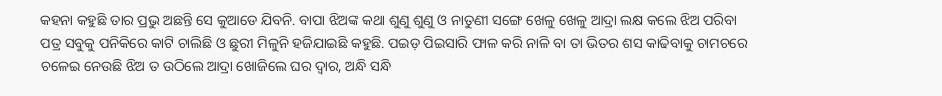କହନା କହୁଛି ତାର ପ୍ରଭୁ ଅଛନ୍ତି ସେ କୁଆଡେ ଯିବନି. ବାପା ଝିଅଙ୍କ କଥା ଶୁଣୁ ଶୁଣୁ ଓ ନାତୁଣୀ ସଙ୍ଗେ ଖେଳୁ ଖେଳୁ ଆଦ୍ରା ଲକ୍ଷ କଲେ ଝିଅ ପରିବା ପତ୍ର ସବୁକୁ ପନିକିରେ କାଟି ଚାଲିଛି ଓ ଛୁରୀ ମିଳୁନି ହଜିଯାଇଛି କହୁଛି. ପଇଡ଼ ପିଇସାରି ଫାଳ କରି ନାଳି ବା ତା ଭିତର ଶସ କାଢିବାକୁ ଚାମଚରେ ଚଳେଇ ନେଉଛି ଝିଅ ତ ଉଠିଲେ ଆଦ୍ରା ଖୋଜିଲେ ଘର ଦ୍ୱାର, ଅନ୍ଧି ସନ୍ଧି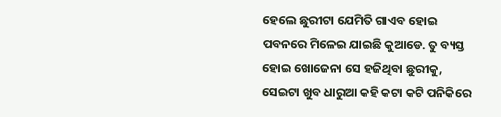ହେଲେ ଛୁରୀଟା ଯେମିତି ଗାଏବ ହୋଇ ପବନରେ ମିଳେଇ ଯାଇଛି କୁଆଡେ. ତୁ ବ୍ୟସ୍ତ ହୋଇ ଖୋଜେନା ସେ ହଜିଥିବା ଛୁରୀକୁ, ସେଇଟା ଖୁବ ଧାରୁଆ କହି କଟା କଟି ପନିକିରେ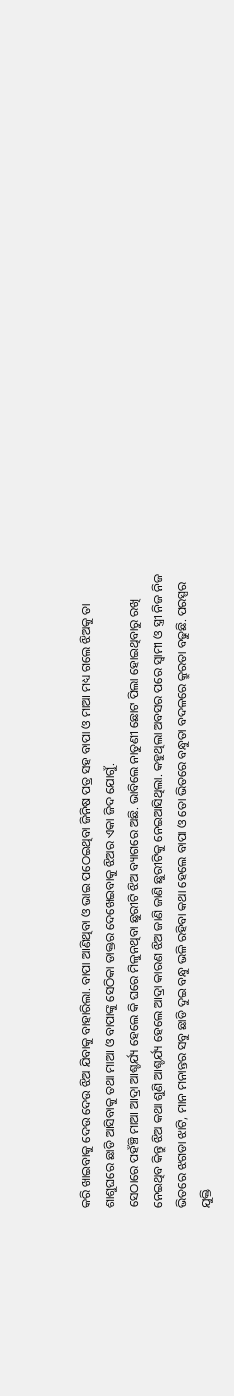କରି ଖାଇବାକୁ ଦେଉ ଦେଉ ଝିଅ ଯିବାକୁ ବାହାରିଲା. ବାପା ଆଣିଥିବା ଓ ଭାଇ ପଠେଇଥିବା ଜିନିଷ ପତ୍ର ସହ ବାପା ଓ ମାଆ ମଧ୍ୟ ଗଲେ ଝିଅକୁ ତା ଶାଶୁଘରେ ଛାଡି ଆସିବାକୁ ତଥା ମାଆ ଓ ବାପାଙ୍କୁ ସେଠିକା ଡାକ୍ତର ଦେଖେଇବାକୁ ଝିଅର ଏକା ଜିଦ ଯୋଗୁଁ.
ସେଠାରେ ପହଁଞ୍ଚି ମାଆ ଆଦ୍ରା ଆଶ୍ଚର୍ଯ୍ୟ ହେଲେ କି ଘରେ ମିଳୁନଥିବା ଛୁରୀଟି ଝିଅ ବ୍ୟାଗରେ ଅଛି. ଭାବିଲେ ନାତୁଣୀ ଛୋଟ ପିଲା ହୋଇଥିବାରୁ ରଖି ନେଇଥିବ କିନ୍ତୁ ଝିଅ କଥା ଶୁଣି ଆଶ୍ଚର୍ଯ୍ୟ ହେଲେ ଆଦ୍ରା କାରଣ ଝିଅ ଜାଣି ଜାଣି ଛୁରୀଟିକୁ ନେଇଆସିଥିଲା. କହୁଥିଲା ଅବସର ପରେ ସ୍ୱାମୀ ଓ ସ୍ତ୍ରୀ ନିଜ ନିଜ ଭିତରେ ଝଗଡା ଝାଟି, ମାନ ମନାନ୍ତର ସବୁ ଛାଡି ଦୁଇ ବନ୍ଧୁ ଭଳି ରହିବା କଥା ହେଲେ ବାପା ଓ ତୋ ଭିତରେ ବନ୍ଧୁତା ବଦଳରେ କ୍ରୁରତା ବଢୁଛି. ପରସ୍ପର ଯୁକ୍ତି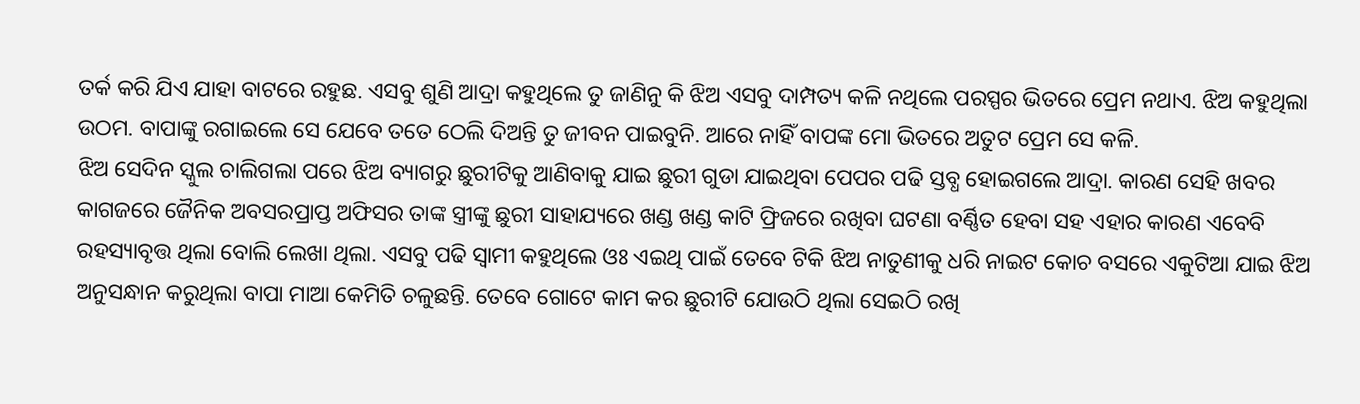ତର୍କ କରି ଯିଏ ଯାହା ବାଟରେ ରହୁଛ. ଏସବୁ ଶୁଣି ଆଦ୍ରା କହୁଥିଲେ ତୁ ଜାଣିନୁ କି ଝିଅ ଏସବୁ ଦାମ୍ପତ୍ୟ କଳି ନଥିଲେ ପରସ୍ପର ଭିତରେ ପ୍ରେମ ନଥାଏ. ଝିଅ କହୁଥିଲା ଉଠମ. ବାପାଙ୍କୁ ରଗାଇଲେ ସେ ଯେବେ ତତେ ଠେଲି ଦିଅନ୍ତି ତୁ ଜୀବନ ପାଇବୁନି. ଆରେ ନାହିଁ ବାପଙ୍କ ମୋ ଭିତରେ ଅତୁଟ ପ୍ରେମ ସେ କଳି.
ଝିଅ ସେଦିନ ସ୍କୁଲ ଚାଲିଗଲା ପରେ ଝିଅ ବ୍ୟାଗରୁ ଛୁରୀଟିକୁ ଆଣିବାକୁ ଯାଇ ଛୁରୀ ଗୁଡା ଯାଇଥିବା ପେପର ପଢି ସ୍ତବ୍ଧ ହୋଇଗଲେ ଆଦ୍ରା. କାରଣ ସେହି ଖବର କାଗଜରେ ଜୈନିକ ଅବସରପ୍ରାପ୍ତ ଅଫିସର ତାଙ୍କ ସ୍ତ୍ରୀଙ୍କୁ ଛୁରୀ ସାହାଯ୍ୟରେ ଖଣ୍ଡ ଖଣ୍ଡ କାଟି ଫ୍ରିଜରେ ରଖିବା ଘଟଣା ବର୍ଣ୍ଣିତ ହେବା ସହ ଏହାର କାରଣ ଏବେବି ରହସ୍ୟାବୃତ୍ତ ଥିଲା ବୋଲି ଲେଖା ଥିଲା. ଏସବୁ ପଢି ସ୍ୱାମୀ କହୁଥିଲେ ଓଃ ଏଇଥି ପାଇଁ ତେବେ ଟିକି ଝିଅ ନାତୁଣୀକୁ ଧରି ନାଇଟ କୋଚ ବସରେ ଏକୁଟିଆ ଯାଇ ଝିଅ ଅନୁସନ୍ଧାନ କରୁଥିଲା ବାପା ମାଆ କେମିତି ଚଳୁଛନ୍ତି. ତେବେ ଗୋଟେ କାମ କର ଛୁରୀଟି ଯୋଉଠି ଥିଲା ସେଇଠି ରଖି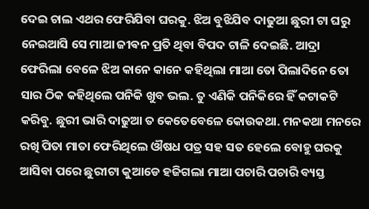ଦେଇ ଚାଲ ଏଥର ଫେରିଯିବା ଘରକୁ. ଝିଅ ବୁଝିଯିବ ଦାଢୁଆ ଛୁରୀ ଟା ଘରୁ ନେଇଆସି ସେ ମାଆ ଜୀଵନ ପ୍ରତି ଥିବା ବିପଦ ଟାଳି ଦେଇଛି. ଆଦ୍ରା ଫେରିଲା ବେଳେ ଝିଅ କାନେ କାନେ କହିଥିଲା ମାଆ ତୋ ପିଲାଦିନେ ତୋ ସାର ଠିକ କହିଥିଲେ ପନିକି ଖୁବ ଭଲ. ତୁ ଏଣିକି ପନିକିରେ ହିଁ କଟାକଟି କରିବୁ. ଛୁରୀ ଭାରି ଦାଢୁଆ ତ କେତେବେଳେ କୋଉକଥା. ମନକଥା ମନରେ ରଖି ପିତା ମାତା ଫେରିଥିଲେ ଔଷଧ ପତ୍ର ସହ ସତ ହେଲେ ବୋହୁ ଘରକୁ ଆସିବା ପରେ ଛୁରୀଟା କୁଆଡେ ହଜିଗଲା ମାଆ ପଚାରି ପଚାରି ବ୍ୟସ୍ତ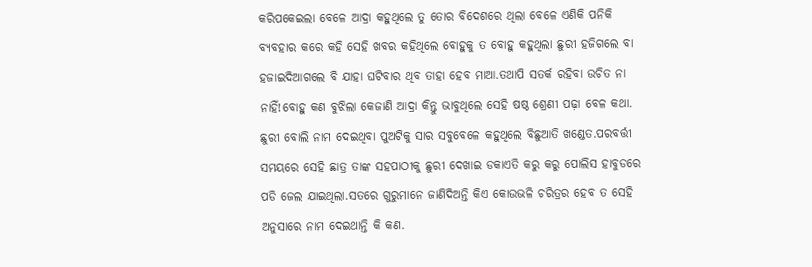କରିପକେଇଲା ବେଳେ ଆଦ୍ରା କହୁଥିଲେ ତୁ ତୋର ବିଦେଶରେ ଥିଲା ବେଳେ ଏଣିକି ପନିକି ବ୍ୟବହାର କରେ କହି ସେହି ଖବର କହିଥିଲେ ବୋହୁକୁ ତ ବୋହୁ କହୁଥିଲା ଛୁରୀ ହଜିଗଲେ ବା ହଜାଇଦିଆଗଲେ ବି ଯାହା ଘଟିବାର ଥିବ ତାହା ହେବ ମାଆ.ତଥାପି ସତର୍କ ରହିବା ଉଚିତ ନା ନାହିଁ!ବୋହୁ କଣ ବୁଝିଲା କେଜାଣି ଆଦ୍ରା କିନ୍ତୁ ଭାବୁଥିଲେ ସେହି ଷଷ୍ଠ ଶ୍ରେଣୀ ପଢ଼ା ବେଳ କଥା. ଛୁରୀ ବୋଲି ନାମ ଦେଇଥିବା ପୁଅଟିକୁ ସାର ସବୁବେଳେ କହୁଥିଲେ ବିଛୁଆତି ଖଣ୍ଡେତ.ପରବର୍ତ୍ତୀ ସମୟରେ ସେହି ଛାତ୍ର ତାଙ୍କ ସହପାଠୀକୁ ଛୁରୀ ଦେଖାଇ ଡକାଏତି କରୁ କରୁ ପୋଲିସ ହାବୁଡରେ ପଡି ଜେଲ ଯାଇଥିଲା.ସତରେ ଗୁରୁମାନେ ଜାଣିଦିଅନ୍ତି କିଏ କୋଉଭଳି ଚରିତ୍ରର ହେବ ତ ସେହି ଅନୁସାରେ ନାମ ଦେଇଥାନ୍ତି କି କଣ.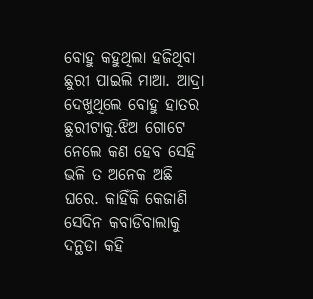ବୋହୁ କହୁଥିଲା ହଜିଥିବା ଛୁରୀ ପାଇଲି ମାଆ. ଆଦ୍ରା ଦେଖୁଥିଲେ ବୋହୁ ହାତର ଛୁରୀଟାକୁ.ଝିଅ ଗୋଟେ ନେଲେ କଣ ହେବ ସେହି ଭଳି ତ ଅନେକ ଅଛି ଘରେ. କାହିଁକି କେଜାଣି ସେଦିନ କବାଡିବାଲାକୁ ଦନ୍ଥଡା କହି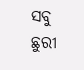ସବୁ ଛୁରୀ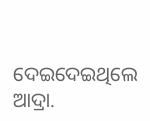ଦେଇଦେଇଥିଲେ ଆଦ୍ରା.